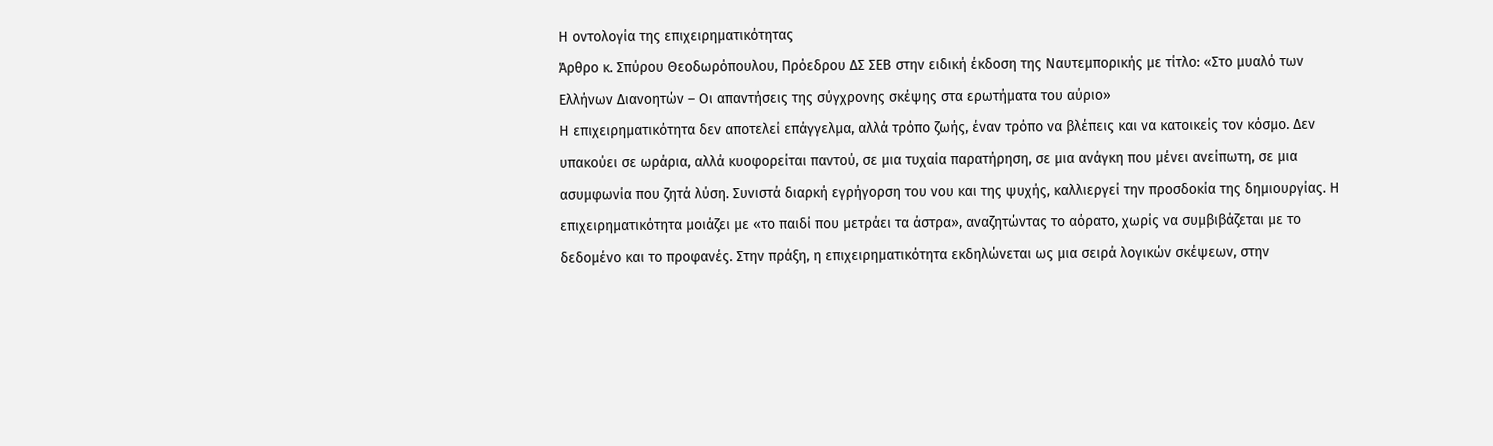Η oντολογία της επιχειρηματικότητας
Άρθρο κ. Σπύρου Θεοδωρόπουλου, Πρόεδρου ΔΣ ΣΕΒ στην ειδική έκδοση της Ναυτεμπορικής με τίτλο: «Στο μυαλό των Ελλήνων Διανοητών – Οι απαντήσεις της σύγχρονης σκέψης στα ερωτήματα του αύριο»
Η επιχειρηματικότητα δεν αποτελεί επάγγελμα, αλλά τρόπο ζωής, έναν τρόπο να βλέπεις και να κατοικείς τον κόσμο. Δεν υπακούει σε ωράρια, αλλά κυοφορείται παντού, σε μια τυχαία παρατήρηση, σε μια ανάγκη που μένει ανείπωτη, σε μια ασυμφωνία που ζητά λύση. Συνιστά διαρκή εγρήγορση του νου και της ψυχής, καλλιεργεί την προσδοκία της δημιουργίας. Η επιχειρηματικότητα μοιάζει με «το παιδί που μετράει τα άστρα», αναζητώντας το αόρατο, χωρίς να συμβιβάζεται με το δεδομένο και το προφανές. Στην πράξη, η επιχειρηματικότητα εκδηλώνεται ως μια σειρά λογικών σκέψεων, στην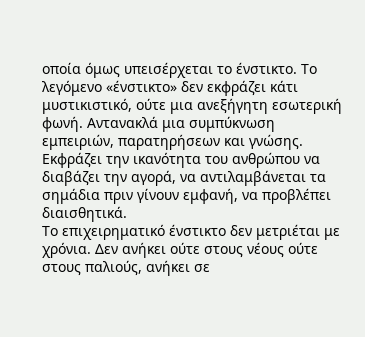οποία όμως υπεισέρχεται το ένστικτο. Το λεγόμενο «ένστικτο» δεν εκφράζει κάτι μυστικιστικό, ούτε μια ανεξήγητη εσωτερική φωνή. Αντανακλά μια συμπύκνωση εμπειριών, παρατηρήσεων και γνώσης. Εκφράζει την ικανότητα του ανθρώπου να διαβάζει την αγορά, να αντιλαμβάνεται τα σημάδια πριν γίνουν εμφανή, να προβλέπει διαισθητικά.
Το επιχειρηματικό ένστικτο δεν μετριέται με χρόνια. Δεν ανήκει ούτε στους νέους ούτε στους παλιούς, ανήκει σε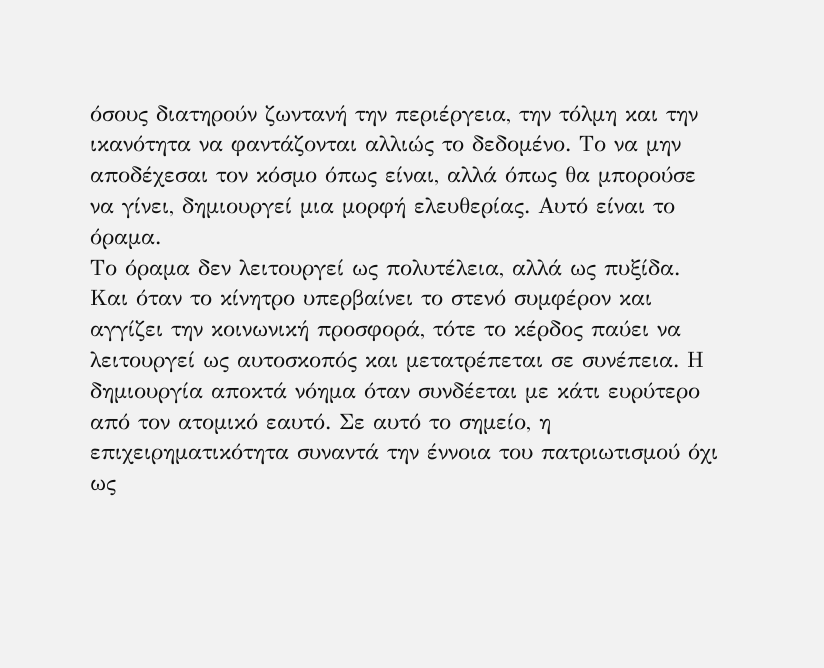όσους διατηρούν ζωντανή την περιέργεια, την τόλμη και την ικανότητα να φαντάζονται αλλιώς το δεδομένο. Το να μην αποδέχεσαι τον κόσμο όπως είναι, αλλά όπως θα μπορούσε να γίνει, δημιουργεί μια μορφή ελευθερίας. Αυτό είναι το όραμα.
Το όραμα δεν λειτουργεί ως πολυτέλεια, αλλά ως πυξίδα. Και όταν το κίνητρο υπερβαίνει το στενό συμφέρον και αγγίζει την κοινωνική προσφορά, τότε το κέρδος παύει να λειτουργεί ως αυτοσκοπός και μετατρέπεται σε συνέπεια. Η δημιουργία αποκτά νόημα όταν συνδέεται με κάτι ευρύτερο από τον ατομικό εαυτό. Σε αυτό το σημείο, η επιχειρηματικότητα συναντά την έννοια του πατριωτισμού όχι ως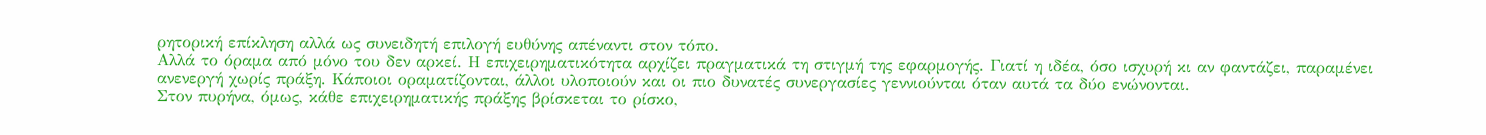ρητορική επίκληση αλλά ως συνειδητή επιλογή ευθύνης απέναντι στον τόπο.
Αλλά το όραμα από μόνο του δεν αρκεί. Η επιχειρηματικότητα αρχίζει πραγματικά τη στιγμή της εφαρμογής. Γιατί η ιδέα, όσο ισχυρή κι αν φαντάζει, παραμένει ανενεργή χωρίς πράξη. Κάποιοι οραματίζονται, άλλοι υλοποιούν και οι πιο δυνατές συνεργασίες γεννιούνται όταν αυτά τα δύο ενώνονται.
Στον πυρήνα, όμως, κάθε επιχειρηματικής πράξης βρίσκεται το ρίσκο,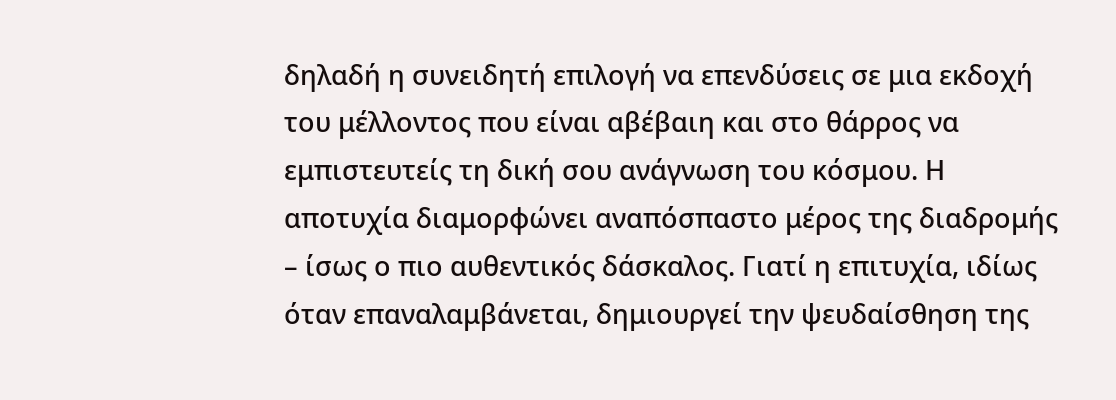δηλαδή η συνειδητή επιλογή να επενδύσεις σε μια εκδοχή του μέλλοντος που είναι αβέβαιη και στο θάρρος να εμπιστευτείς τη δική σου ανάγνωση του κόσμου. Η αποτυχία διαμορφώνει αναπόσπαστο μέρος της διαδρομής – ίσως ο πιο αυθεντικός δάσκαλος. Γιατί η επιτυχία, ιδίως όταν επαναλαμβάνεται, δημιουργεί την ψευδαίσθηση της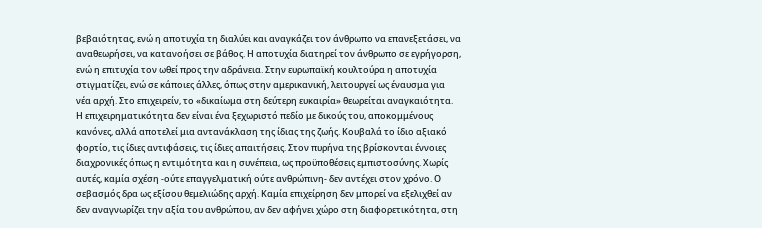βεβαιότητας, ενώ η αποτυχία τη διαλύει και αναγκάζει τον άνθρωπο να επανεξετάσει, να αναθεωρήσει, να κατανοήσει σε βάθος. Η αποτυχία διατηρεί τον άνθρωπο σε εγρήγορση, ενώ η επιτυχία τον ωθεί προς την αδράνεια. Στην ευρωπαϊκή κουλτούρα η αποτυχία στιγματίζει, ενώ σε κάποιες άλλες, όπως στην αμερικανική, λειτουργεί ως έναυσμα για νέα αρχή. Στο επιχειρείν, το «δικαίωμα στη δεύτερη ευκαιρία» θεωρείται αναγκαιότητα.
Η επιχειρηματικότητα δεν είναι ένα ξεχωριστό πεδίο με δικούς του, αποκομμένους κανόνες, αλλά αποτελεί μια αντανάκλαση της ίδιας της ζωής. Κουβαλά το ίδιο αξιακό φορτίο, τις ίδιες αντιφάσεις, τις ίδιες απαιτήσεις. Στον πυρήνα της βρίσκονται έννοιες διαχρονικές όπως η εντιμότητα και η συνέπεια, ως προϋποθέσεις εμπιστοσύνης. Χωρίς αυτές, καμία σχέση -ούτε επαγγελματική ούτε ανθρώπινη- δεν αντέχει στον χρόνο. Ο σεβασμός δρα ως εξίσου θεμελιώδης αρχή. Καμία επιχείρηση δεν μπορεί να εξελιχθεί αν δεν αναγνωρίζει την αξία του ανθρώπου, αν δεν αφήνει χώρο στη διαφορετικότητα, στη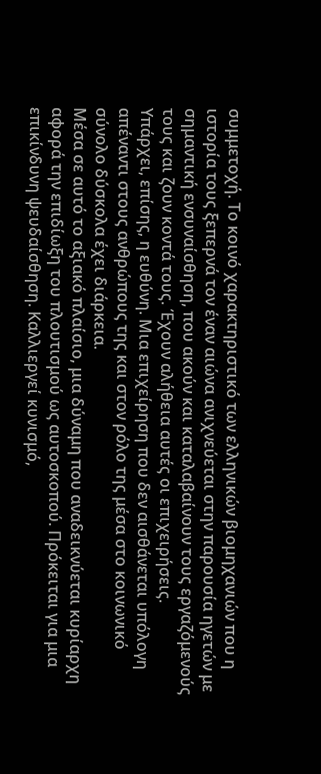συμμετοχή. Το κοινό χαρακτηριστικό των ελληνικών βιομηχανιών που η ιστορία τους ξεπερνά τον έναν αιώνα ανιχνεύεται στην παρουσία ηγετών με σημαντική ενσυναίσθηση, που ακούν και καταλαβαίνουν τους εργαζόμενούς τους και ζουν κοντά τους. Έχουν αλήθεια αυτές οι επιχειρήσεις.
Υπάρχει, επίσης, η ευθύνη. Μια επιχείρηση που δεν αισθάνεται υπόλογη απέναντι στους ανθρώπους της και στον ρόλο της μέσα στο κοινωνικό σύνολο δύσκολα έχει διάρκεια.
Μέσα σε αυτό το αξιακό πλαίσιο, μια δύναμη που αναδεικνύεται κυρίαρχη αφορά την επιδίωξη του πλουτισμού ως αυτοσκοπού. Πρόκειται για μια επικίνδυνη ψευδαίσθηση. Καλλιεργεί κυνισμό,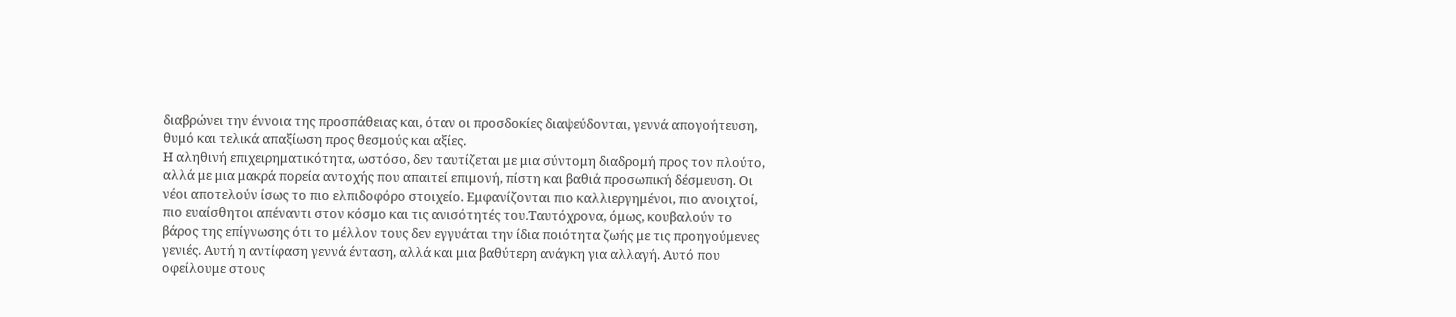διαβρώνει την έννοια της προσπάθειας και, όταν οι προσδοκίες διαψεύδονται, γεννά απογοήτευση, θυμό και τελικά απαξίωση προς θεσμούς και αξίες.
Η αληθινή επιχειρηματικότητα, ωστόσο, δεν ταυτίζεται με μια σύντομη διαδρομή προς τον πλούτο, αλλά με μια μακρά πορεία αντοχής που απαιτεί επιμονή, πίστη και βαθιά προσωπική δέσμευση. Οι νέοι αποτελούν ίσως το πιο ελπιδοφόρο στοιχείο. Εμφανίζονται πιο καλλιεργημένοι, πιο ανοιχτοί, πιο ευαίσθητοι απέναντι στον κόσμο και τις ανισότητές του.Ταυτόχρονα, όμως, κουβαλούν το βάρος της επίγνωσης ότι το μέλλον τους δεν εγγυάται την ίδια ποιότητα ζωής με τις προηγούμενες γενιές. Αυτή η αντίφαση γεννά ένταση, αλλά και μια βαθύτερη ανάγκη για αλλαγή. Αυτό που οφείλουμε στους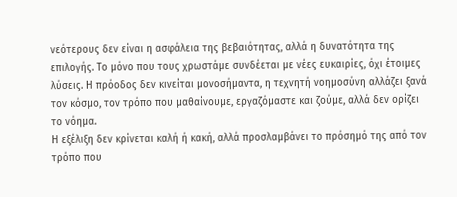νεότερους δεν είναι η ασφάλεια της βεβαιότητας, αλλά η δυνατότητα της επιλογής. Το μόνο που τους χρωστάμε συνδέεται με νέες ευκαιρίες, όχι έτοιμες λύσεις. Η πρόοδος δεν κινείται μονοσήμαντα, η τεχνητή νοημοσύνη αλλάζει ξανά τον κόσμο, τον τρόπο που μαθαίνουμε, εργαζόμαστε και ζούμε, αλλά δεν ορίζει το νόημα.
Η εξέλιξη δεν κρίνεται καλή ή κακή, αλλά προσλαμβάνει το πρόσημό της από τον τρόπο που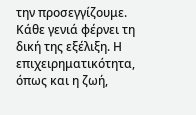την προσεγγίζουμε. Κάθε γενιά φέρνει τη δική της εξέλιξη. Η επιχειρηματικότητα, όπως και η ζωή,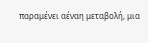παραμένει αέναη μεταβολή, μια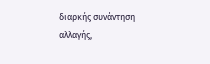διαρκής συνάντηση αλλαγής,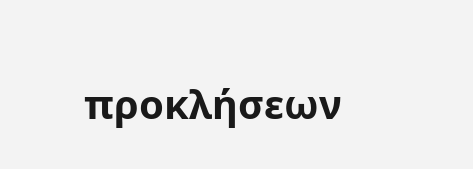προκλήσεων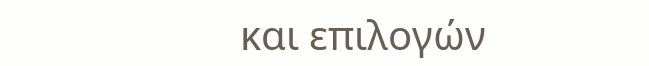και επιλογών